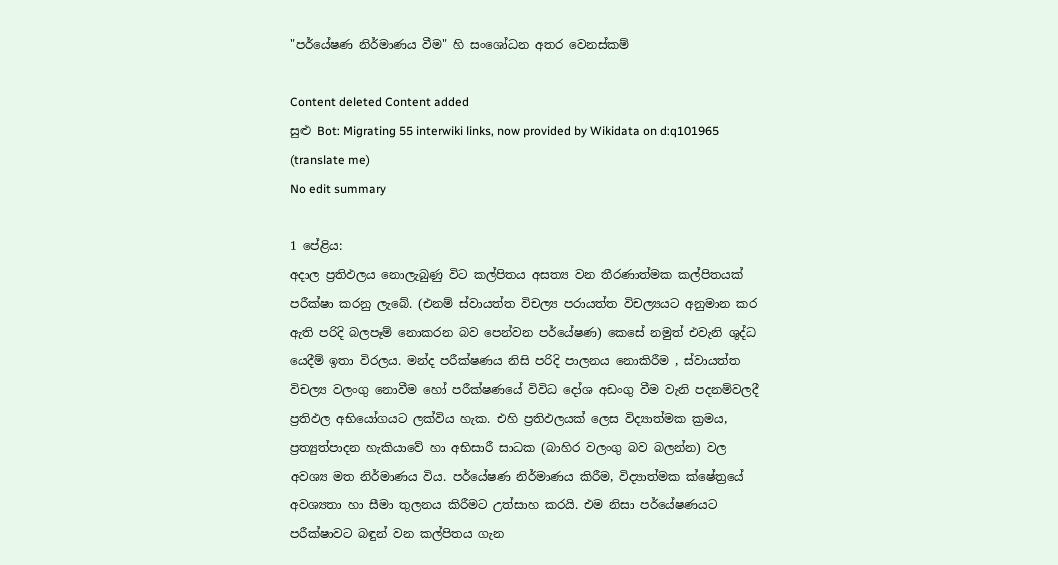"පර්යේෂණ නිර්මාණය වීම" හි සංශෝධන අතර වෙනස්කම්

Content deleted Content added
සුළු Bot: Migrating 55 interwiki links, now provided by Wikidata on d:q101965 (translate me)
No edit summary

1 පේළිය:
අදාල ප්‍රතිඵලය නොලැබුණු විට කල්පිතය අසත්‍ය වන තීරණාත්මක කල්පිතයක් පරීක්ෂා කරනු ලැබේ. (එනම් ස්වායත්ත විචල්‍ය පරායත්ත විචල්‍යයට අනුමාන කර ඇති පරිදි බලපෑම් නොකරන බව පෙන්වන පර්යේෂණ) කෙසේ නමුත් එවැනි ශුද්ධ යෙදීම් ඉතා විරලය. මන්ද පරීක්ෂණය නිසි පරිදි පාලනය නොකිරීම , ස්වායත්ත විචල්‍ය වලංගු නොවීම හෝ පරීක්ෂණයේ විවිධ දෝශ අඩංගු වීම වැනි පදනම්වලදී ප්‍රතිඵල අභියෝගයට ලක්විය හැක. එහි ප්‍රතිඵලයක් ලෙස විද්‍යාත්මක ක්‍රමය, ප්‍රත්‍යුත්පාදන හැකියාවේ හා අභිසාරී සාධක (බාහිර වලංගු බව බලන්න) වල අවශ්‍ය මත නිර්මාණය විය. පර්යේෂණ නිර්මාණය කිරීම, විද්‍යාත්මක ක්ෂේත්‍රයේ අවශ්‍යතා හා සීමා තුලනය කිරීමට උත්සාහ කරයි. එම නිසා පර්යේෂණයට පරීක්ෂාවට බඳුන් වන කල්පිතය ගැන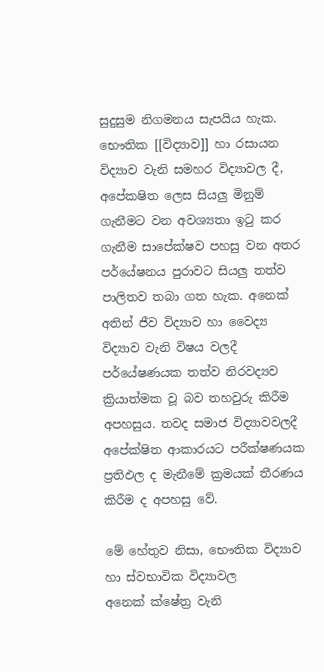සුදුසුම නිගමනය සැපයිය හැක. භෞතික [[විද්‍යාව]] හා රසායන විද්‍යාව වැනි සමහර විද්‍යාවල දී, අපේකෂිත ලෙස සියලු මිනුම් ගැනීමට වන අවශ්‍යතා ඉටු කර ගැනීම සාපේක්ෂව පහසු වන අතර පර්යේෂනය පුරාවට සියලු තත්ව පාලිතව තබා ගත හැක. අනෙක් අතින් ජීව විද්‍යාව හා වෛද්‍ය විද්‍යාව වැනි විෂය වලදී පර්යේෂණයක තත්ව නිරවද්‍යව ක්‍රියාත්මක වූ බව තහවුරු කිරීම අපහසුය. තවද සමාජ විද්‍යාවවලදී අපේක්ෂිත ආකාරයට පරීක්ෂණයක ප්‍රතිඵල ද මැනීමේ ක්‍රමයක් තීරණය කිරීම ද අපහසු වේ.

මේ හේතුව නිසා, භෞතික විද්‍යාව හා ස්වභාවික විද්‍යාවල අනෙක් ‍ක්ෂේත්‍ර වැනි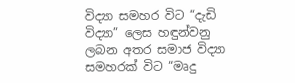විද්‍යා සමහර විට “දැඩි විද්‍යා” ලෙස හඳුන්වනු ලබන අතර සමාජ විද්‍යා සමහරක් විට “මෘදු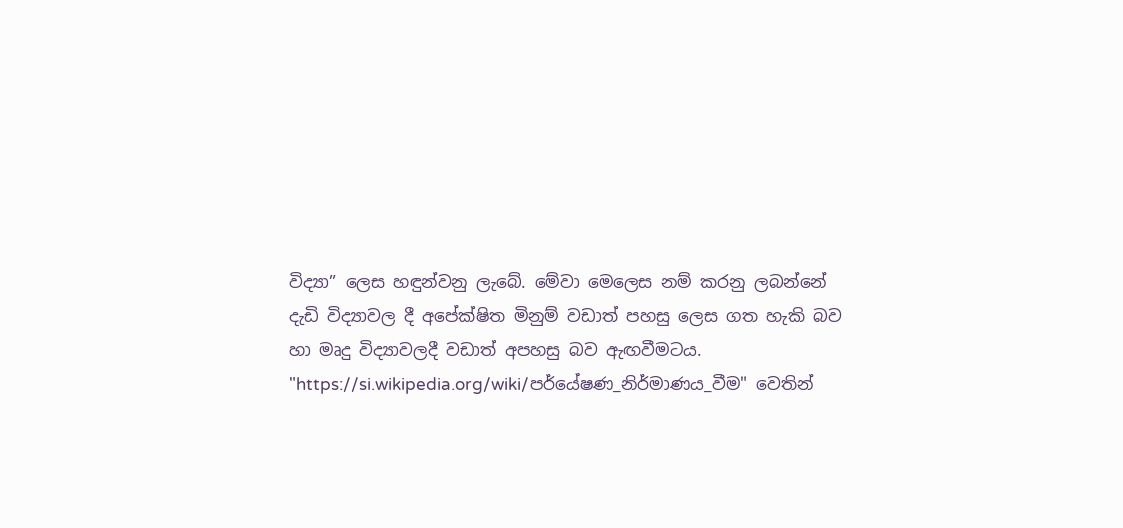විද්‍යා” ලෙස හඳුන්වනු ලැබේ. මේවා මෙලෙස නම් කරනු ලබන්නේ දැඩි විද්‍යාවල දී අපේක්ෂිත මිනුම් වඩාත් පහසු ලෙස ගත හැකි බව හා මෘදු විද්‍යාවලදී වඩාත් අපහසු බව ඇඟවීමටය.
"https://si.wikipedia.org/wiki/පර්යේෂණ_නිර්මාණය_වීම" වෙතින්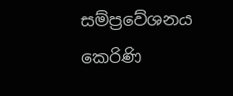සම්ප්‍රවේශනය කෙරිණි